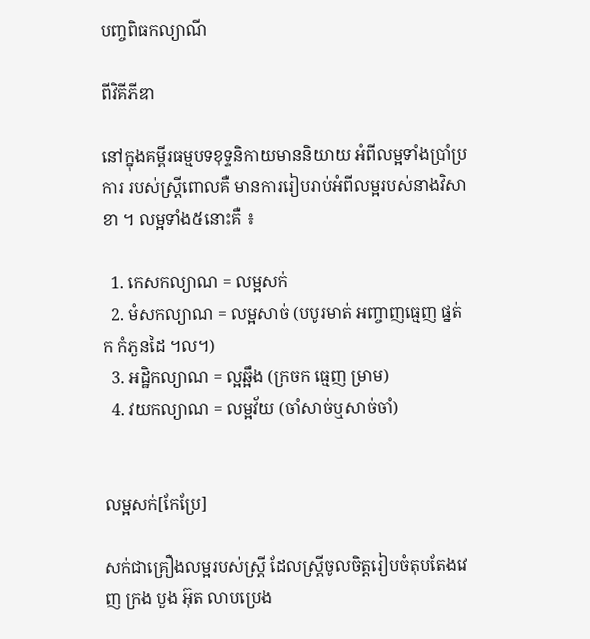បញ្ចពិធកល្យាណី

ពីវិគីភីឌា

នៅក្នុងគម្ពីរធម្មបទខុទ្ទនិកាយមាននិយាយ អំពីលម្អទាំងប្រាំប្រការ របស់ស្ត្រីពោលគឺ មានការរៀបរាប់អំពីលម្អរបស់នាងវិសាខា ។ លម្អទាំង៥នោះគឺ ៖

  1. កេសកល្យាណ = លម្អសក់
  2. មំសកល្យាណ = លម្អសាច់ (បបូរមាត់ អញ្ចាញធ្មេញ ផ្នត់ក កំភួនដៃ ។ល។)
  3. អដ្ឋិកល្យាណ = ល្អឆ្អឹង (ក្រចក ធ្មេញ ម្រាម)
  4. វយកល្យាណ = លម្អវ័យ (ចាំសាច់ឬសាច់ចាំ)


លម្អសក់[កែប្រែ]

សក់ជាគ្រឿងលម្អរបស់ស្ត្រី ដែលស្ត្រីចូលចិត្តរៀបចំតុបតែងវេញ ក្រង បួង អ៊ុត លាបប្រេង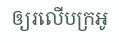ឲ្យរលើបក្រអូ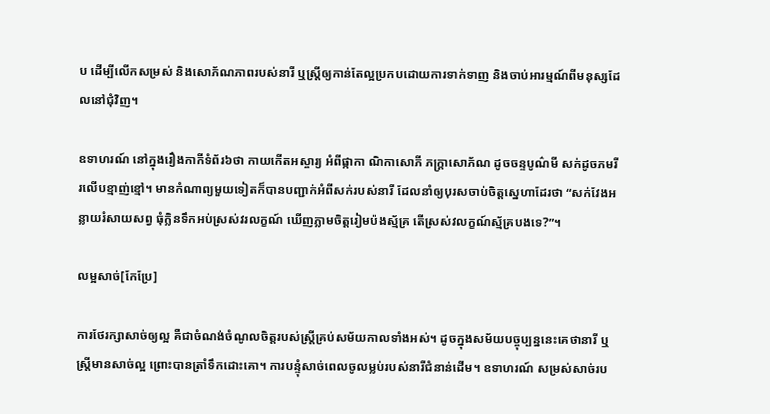ប ដើម្បីលើកសម្រស់ និងសោភ័ណភាពរបស់នារី ឬស្ត្រីឲ្យកាន់តែល្អប្រកបដោយការទាក់ទាញ និងចាប់អារម្មណ៍ពីមនុស្សដែលនៅជុំវិញ។

ឧទាហរណ៍ នៅក្នុងរឿងកាកីទំព័រ៦ថា កាយកើតអស្ចារ្យ អំពីផ្កាកា ណិកាសោភី ភក្ដ្រាសោភ័ណ ដូចចន្ទបូណ៌មី សក់ដូចភមរី រលើបខ្មាញ់ខ្មៅ។ មានកំណាព្យមួយទៀតក៏បានបញ្ជាក់អំពីសក់របស់នារី ដែលនាំឲ្យបុរសចាប់ចិត្តស្នេហាដែរថា “សក់វែងអន្លាយរំសាយសព្វ ធុំក្លិនទឹកអប់ស្រស់វរលក្ខណ៍ ឃើញភ្លាមចិត្តរៀមប៉ងស្ម័គ្រ តើស្រស់វលក្ខណ៍ស្ម័គ្របងទេ?”។

លម្អសាច់[កែប្រែ]

ការថែរក្សាសាច់ឲ្យល្អ គឺជាចំណង់ចំណូលចិត្តរបស់ស្ត្រីគ្រប់សម័យកាលទាំងអស់។ ដូចក្នុងសម័យបច្ចុប្បន្ននេះគេថានារី ឬស្ត្រីមានសាច់ល្អ ព្រោះបានត្រាំទឹកដោះគោ។ ការបន្ទុំសាច់ពេលចូលម្លប់របស់នារីជំនាន់ដើម។ ឧទាហរណ៍ សម្រស់សាច់រប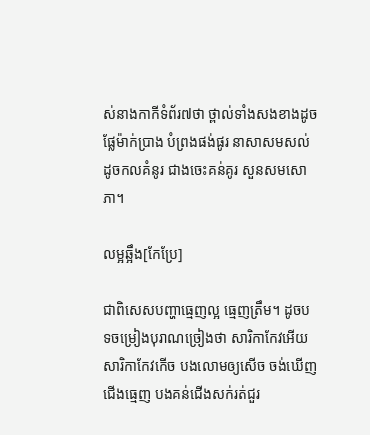ស់នាងកាកីទំព័រ៧ថា ថ្ពាល់ទាំងសងខាងដូចផ្លែម៉ាក់ប្រាង បំព្រងផង់ផូរ នាសាសមសល់ ដូចកលគំនូរ ជាងចេះគន់គូរ សួនសមសោភា។

លម្អឆ្អឹង[កែប្រែ]

ជាពិសេសបញ្ហាធ្មេញល្អ ធ្មេញត្រឹម។ ដូចបទចម្រៀងបុរាណច្រៀងថា សារិកាកែវអើយ សារិកាកែវកើច បងលោមឲ្យសើច ចង់ឃើញជើងធ្មេញ បងគន់ជើងសក់រត់ជួរ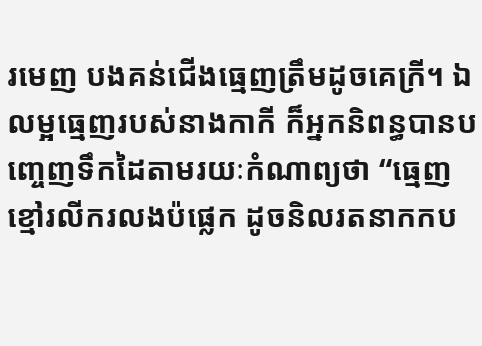រមេញ បងគន់ជើងធ្មេញត្រឹមដូចគេក្រី។ ឯលម្អធ្មេញរបស់នាងកាកី ក៏អ្នកនិពន្ធបានបញ្ចេញទឹកដៃតាមរយៈកំណាព្យថា “ធ្មេញខ្មៅរលីករលងប៉ផ្លេក ដូចនិលរតនាកកប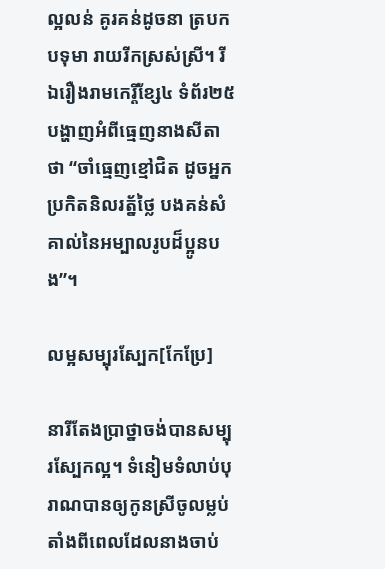ល្អលន់ គូរគន់ដូចនា ត្របកបទុមា រាយរីកស្រស់ស្រី។ រីឯរឿងរាមកេរ្តិ៍ខ្សែ៤ ទំព័រ២៥ បង្ហាញអំពីធ្មេញនាងសីតា ថា “ចាំធ្មេញខ្មៅជិត ដូចអ្នកប្រកិតនិលរត្ន័ថ្លៃ បងគន់សំគាល់នៃអម្បាលរូបដ៏ប្អូនបង”។

លម្អសម្បុរស្បែក[កែប្រែ]

នារីតែងប្រាថ្នាចង់បានសម្បុរស្បែកល្អ។ ទំនៀមទំលាប់បុរាណបានឲ្យកូនស្រីចូលម្លប់ តាំងពីពេលដែលនាងចាប់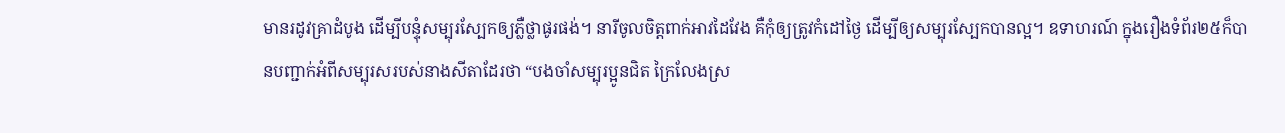មានរដូវគ្រាដំបូង ដើម្បីបន្ទុំសម្បុរស្បែកឲ្យភ្លឺថ្លាផូរផង់។ នារីចូលចិត្តពាក់អាវដៃវែង គឺកុំឲ្យត្រូវកំដៅថ្ងៃ ដើម្បីឲ្យសម្បុរស្បែកបានល្អ។ ឧទាហរណ៍ ក្នុងរឿងទំព័រ២៥ក៏បានបញ្ជាក់អំពីសម្បុរសរបស់នាងសីតាដែរថា “បងចាំសម្បុរប្អូនជិត ក្រៃលែងស្រ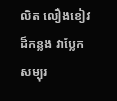លិត លឿងខៀវដ៏កន្លង វាប្លែកសម្បុរ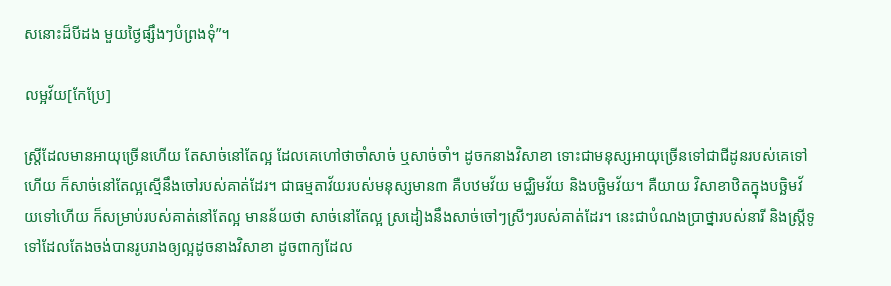សនោះដ៏បីដង មួយថ្ងៃផ្សឹងៗបំព្រងទុំ”។

លម្អវ័យ[កែប្រែ]

ស្ត្រីដែលមានអាយុច្រើនហើយ តែសាច់នៅតែល្អ ដែលគេហៅថាចាំសាច់ ឬសាច់ចាំ។ ដូចកនាងវិសាខា ទោះជាមនុស្សអាយុច្រើនទៅជាជីដូនរបស់គេទៅហើយ ក៏សាច់នៅតែល្អស្មើនឹងចៅរបស់គាត់ដែរ។ ជាធម្មតាវ័យរបស់មនុស្សមាន៣ គឺបឋមវ័យ មជ្ឈិមវ័យ និងបច្ឆិមវ័យ។ គឺយាយ វិសាខាឋិតក្នុងបច្ឆិមវ័យទៅហើយ ក៏សម្រាប់របស់គាត់នៅតែល្អ មានន័យថា សាច់នៅតែល្អ ស្រដៀងនឹងសាច់ចៅៗស្រីៗរបស់គាត់ដែរ។ នេះជាបំណងប្រាថ្នារបស់នារី និងស្ត្រីទូទៅដែលតែងចង់បានរូបរាងឲ្យល្អដូចនាងវិសាខា ដូចពាក្យដែល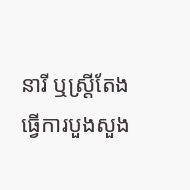នារី ឬស្ត្រីតែងធ្វើការបួងសួង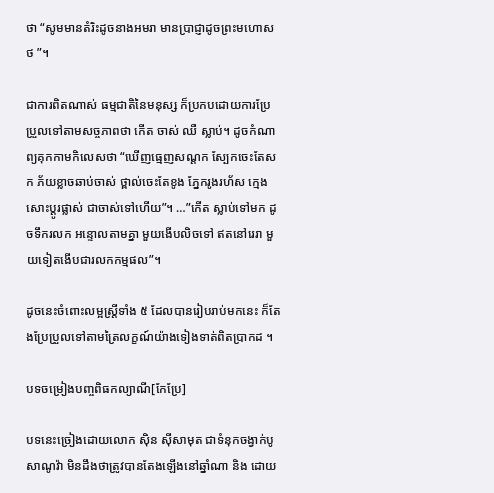ថា “សូមមានតំរិះដូចនាងអមរា មានប្រាជ្ញាដូចព្រះមហោសថ ”។

ជាការពិតណាស់ ធម្មជាតិនៃមនុស្ស ក៏ប្រកបដោយការប្រែប្រួលទៅតាមសច្ចភាពថា កើត ចាស់ ឈឺ ស្លាប់។ ដូចកំណាព្យគុកកាមកិលេសថា “ឃើញធ្មេញសណ្ដក ស្បែកចេះតែសក ភ័យខ្លាចឆាប់ចាស់ ថ្ពាល់ចេះតែខូង ភ្នែករូងរហ័ស ក្មេងសោះប្ដូរផ្លាស់ ជាចាស់ទៅហើយ”។ …”កើត ស្លាប់ទៅមក ដូចទឹករលក អន្ទោលតាមគ្នា មួយងើបលិចទៅ ឥតនៅរេរា មួយទៀតងើបជារលកកម្មផល”។

ដូចនេះចំពោះលម្អស្ត្រីទាំង ៥ ដែលបានរៀបរាប់មកនេះ ក៏តែងប្រែប្រួលទៅតាមត្រៃលក្ខណ៍យ៉ាងទៀងទាត់ពិតប្រាកដ ។

បទចម្រៀងបញ្ចពិធកល្យាណី[កែប្រែ]

បទនេះច្រៀងដោយលោក ស៊ិន ស៊ីសាមុត ជាទំនុកចង្វាក់បូសាណូវ៉ា មិនដឹងថាត្រូវបានតែងឡើងនៅឆ្នាំណា និង ដោយ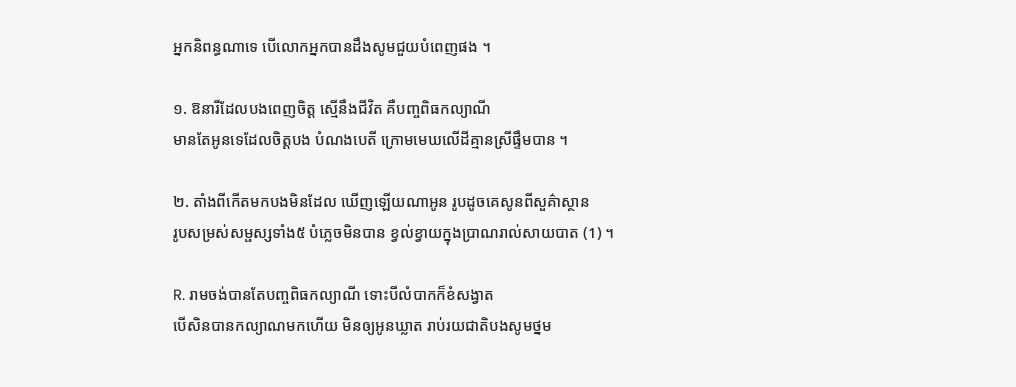អ្នកនិពន្ធណាទេ បើលោកអ្នកបានដឹងសូមជួយបំពេញផង ។

១. ឱនារីដែលបងពេញចិត្ត ស្មើនឹងជីវិត គឺបញ្ចពិធកល្យាណី
មានតែអូនទេដែលចិត្តបង បំណងបេតី ក្រោមមេឃលើដីគ្មានស្រីផ្ទឹមបាន ។

២. តាំងពីកើតមកបងមិនដែល ឃើញឡើយណាអូន រូបដូចគេសូនពីសួគ៌ាស្ថាន
រូបសម្រស់សម្ផស្សទាំង៥ បំភ្លេចមិនបាន ខ្វល់ខ្វាយក្នុងប្រាណរាល់សាយបាត (1) ។

R. រាមចង់បានតែបញ្ចពិធកល្យាណី ទោះបីលំបាកក៏ខំសង្វាត
បើសិនបានកល្យាណមកហើយ មិនឲ្យអូនឃ្លាត រាប់រយជាតិបងសូមថ្នម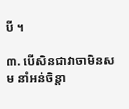បី ។

៣. បើសិនជាវាចាមិនសម នាំអន់ចិន្តា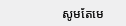សូមតែមេ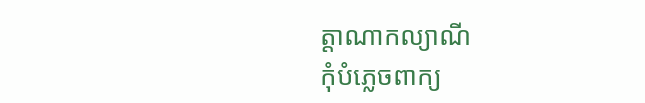ត្តាណាកល្យាណី
កុំបំភ្លេចពាក្យ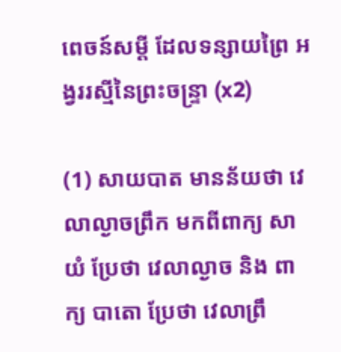ពេចន៍សម្តី ដែលទន្សាយព្រៃ អង្វររស្មីនៃព្រះចន្ទ្រា (x2)

(1) សាយបាត មានន័យថា វេលាល្ងាចព្រឹក មកពីពាក្យ សាយំ ប្រែថា វេលាល្ងាច និង ពាក្យ បាតោ ប្រែថា វេលាព្រឹ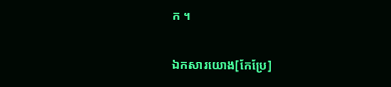ក ។

ឯកសារយោង[កែប្រែ]